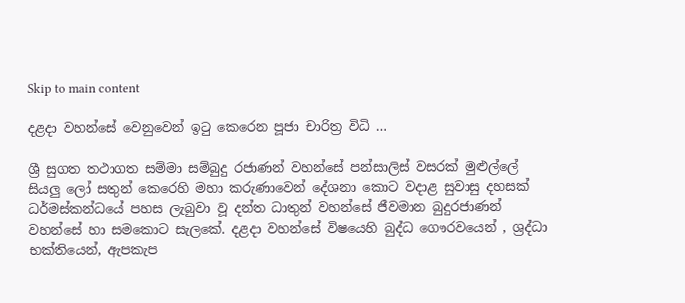Skip to main content

දළදා වහන්සේ වෙනුවෙන් ඉටු කෙරෙන පූජා චාරිත්‍ර විධි …

ශ්‍රී සුගත තථාගත සම්මා සම්බුදු රජාණන් වහන්සේ පන්සාලිස් වසරක් මුළුල්ලේ සියලු ලෝ සතුන් කෙරෙහි මහා කරුණාවෙන් දේශනා කොට වදාළ සුවාසු දහසක් ධර්මස්කන්ධයේ පහස ලැබුවා වූ දන්ත ධාතුන් වහන්සේ ජීවමාන බුදුරජාණන් වහන්සේ හා සමකොට සැලකේ. දළදා වහන්සේ විෂයෙහි බුද්ධ ගෞරවයෙන් , ශ්‍රද්ධා භක්තියෙන්, ඇපකැප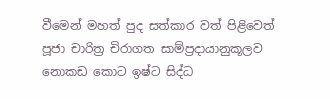වීමෙන් මහත් පුද සත්කාර වත් පිළිවෙත් පූජා චාරිත්‍ර චිරාගත සාම්ප්‍රදායානුකූලව නොකඩ කොට ඉෂ්ට සිද්ධ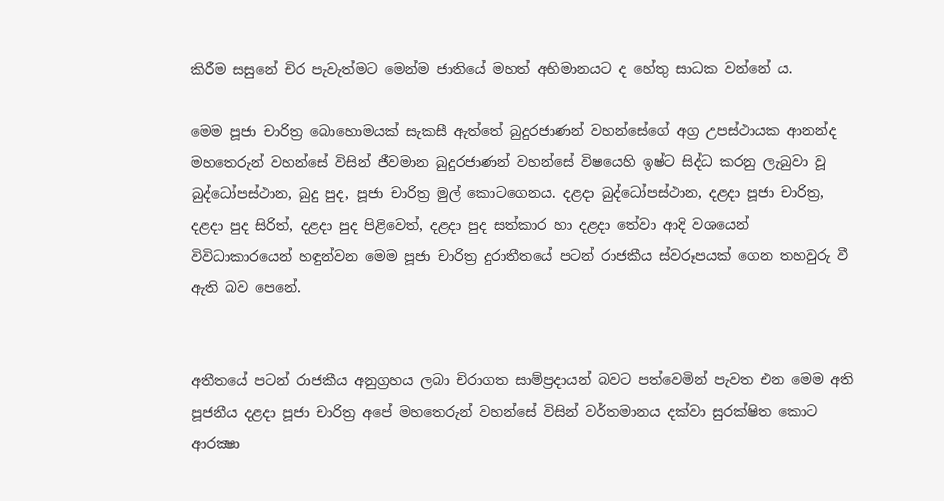කිරීම සසුනේ චිර පැවැත්මට මෙන්ම ජාතියේ මහත් අභිමානයට ද හේතු සාධක වන්නේ ය.

මෙම පූජා චාරිත්‍ර බොහොමයක් සැකසී ඇත්තේ බුදුරජාණන් වහන්සේගේ අග්‍ර උපස්ථායක ආනන්ද මහතෙරුන් වහන්සේ විසින් ජීවමාන බුදුරජාණන් වහන්සේ විෂයෙහි ඉෂ්ට සිද්ධ කරනු ලැබුවා වූ බුද්ධෝපස්ථාන, බුදු පුද, පූජා චාරිත්‍ර මුල් කොටගෙනය. දළදා බුද්ධෝපස්ථාන, දළදා පූජා චාරිත්‍ර, දළදා පුද සිරිත්, දළදා පුද පිළිවෙත්, දළදා පුද සත්කාර හා දළදා තේවා ආදි වශයෙන් විවිධාකාරයෙන් හඳුන්වන මෙම පූජා චාරිත්‍ර දුරාතීතයේ පටන් රාජකීය ස්වරූපයක් ගෙන තහවුරු වී ඇති බව පෙනේ.


අතීතයේ පටන් රාජකීය අනුග්‍රහය ලබා චිරාගත සාම්ප්‍රදායන් බවට පත්වෙමින් පැවත එන මෙම අති පූජනීය දළදා පූජා චාරිත්‍ර අපේ මහතෙරුන් වහන්සේ විසින් වර්තමානය දක්වා සුරක්ෂිත කොට ආරක්‍ෂා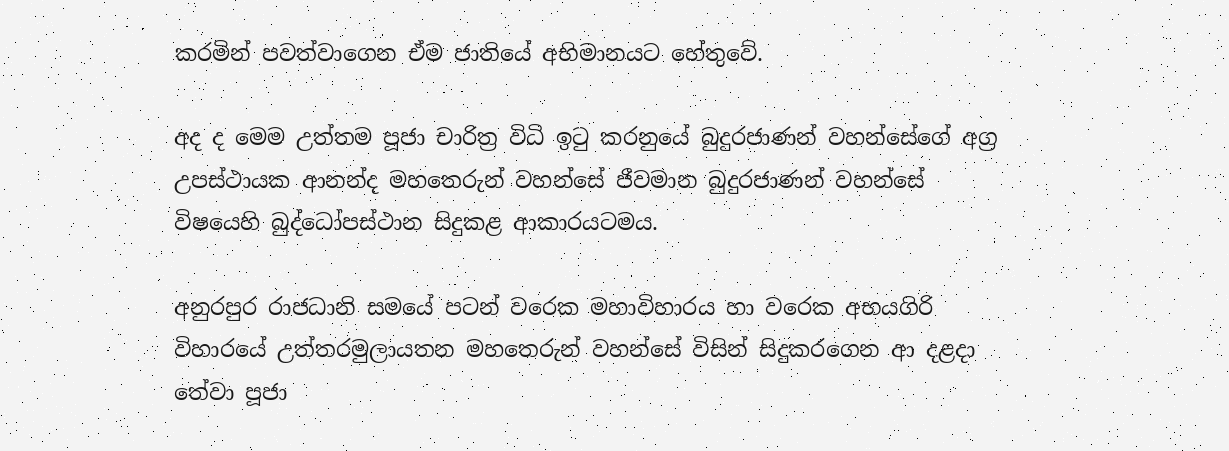කරමින් පවත්වාගෙන ඒම ජාතියේ අභිමානයට හේතුවේ.

අද ද මෙම උත්තම පූජා චාරිත්‍ර විධි ඉටු කරනුයේ බුදුරජාණන් වහන්සේගේ අග්‍ර උපස්ථායක ආනන්ද මහතෙරුන් වහන්සේ ජීවමාන බුදුරජාණන් වහන්සේ විෂයෙහි බුද්ධෝපස්ථාන සිදුකළ ආකාරයටමය.

අනුරපුර රාජධානි සමයේ පටන් වරෙක මහාවිහාරය හා වරෙක අභයගිරි විහාරයේ උත්තරමුලායතන මහතෙරුන් වහන්සේ විසින් සිදුකරගෙන ආ දළදා තේවා පූජා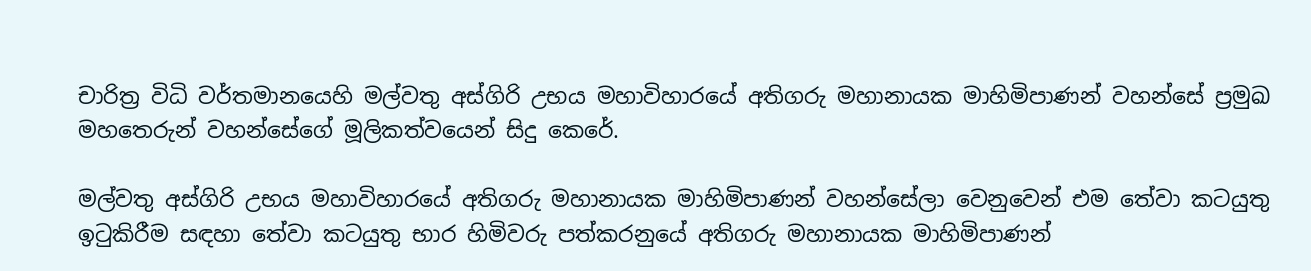චාරිත්‍ර විධි වර්තමානයෙහි මල්වතු අස්ගිරි උභය මහාවිහාරයේ අතිගරු මහානායක මාහිමිපාණන් වහන්සේ ප්‍රමුඛ මහතෙරුන් වහන්සේගේ මූලිකත්වයෙන් සිදු කෙරේ.

මල්වතු අස්ගිරි උභය මහාවිහාරයේ අතිගරු මහානායක මාහිමිපාණන් වහන්සේලා වෙනුවෙන් එම තේවා කටයුතු ඉටුකිරීම සඳහා තේවා කටයුතු භාර හිමිවරු පත්කරනුයේ අතිගරු මහානායක මාහිමිපාණන්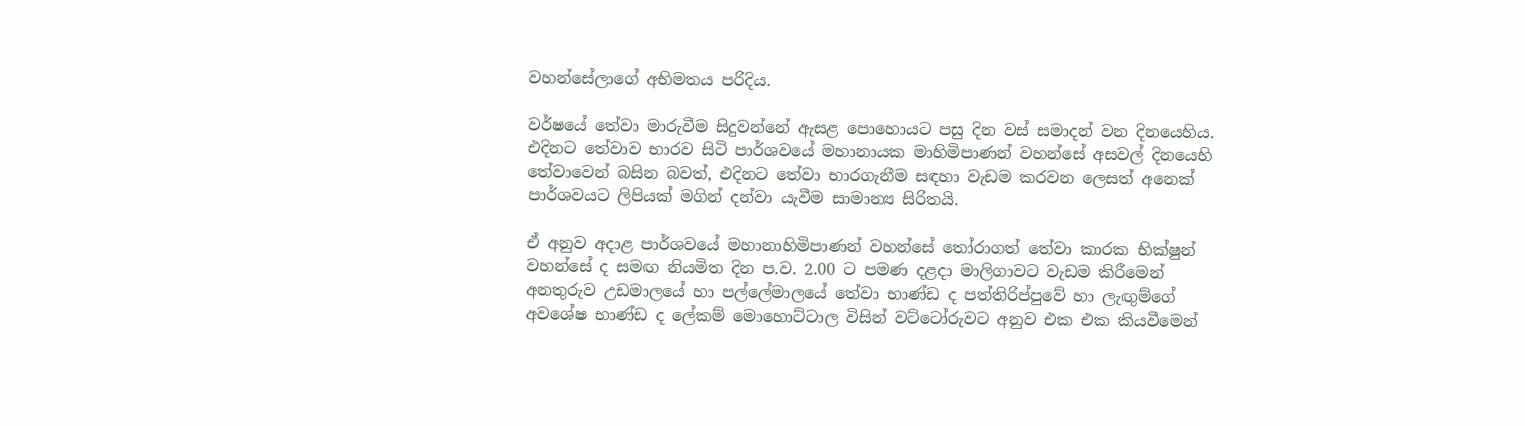වහන්සේලාගේ අභිමතය පරිදිය.

වර්ෂයේ තේවා මාරුවීම සිදුවන්නේ ඇසළ පොහොයට පසු දින වස් සමාදන් වන දිනයෙහිය. එදිනට තේවාව භාරව සිටි පාර්ශවයේ මහානායක මාහිමිපාණන් වහන්සේ අසවල් දිනයෙහි තේවාවෙන් බසින බවත්, එදිනට තේවා භාරගැනීම සඳහා වැඩම කරවන ලෙසත් අනෙක් පාර්ශවයට ලිපියක් මගින් දන්වා යැවීම සාමාන්‍ය සිරිතයි.

ඒ අනුව අදාළ පාර්ශවයේ මහානාහිමිපාණන් වහන්සේ තෝරාගත් තේවා කාරක භික්ෂුන් වහන්සේ ද සමඟ නියමිත දින ප.ව. 2.00 ට පමණ දළදා මාලිගාවට වැඩම කිරීමෙන් අනතුරුව උඩමාලයේ හා පල්ලේමාලයේ තේවා භාණ්ඩ ද පත්තිරිප්පුවේ හා ලැඟුම්ගේ අවශේෂ භාණ්ඩ ද ලේකම් මොහොට්ටාල විසින් වට්ටෝරුවට අනුව එක එක කියවීමෙන්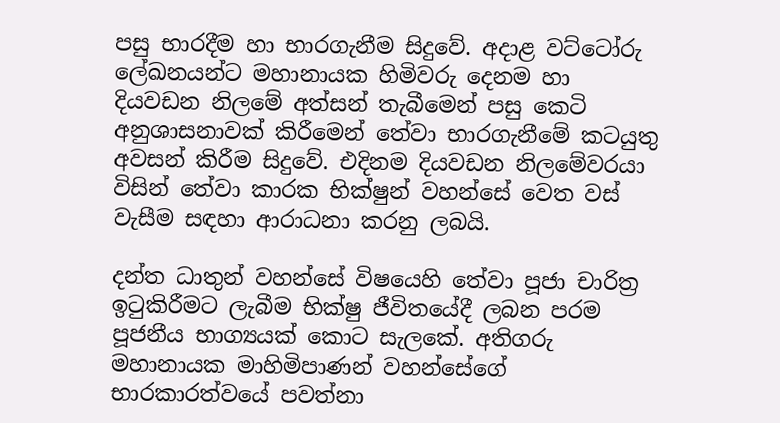පසු භාරදීම හා භාරගැනීම සිදුවේ. අදාළ වට්ටෝරු ලේඛනයන්ට මහානායක හිමිවරු දෙනම හා දියවඩන නිලමේ අත්සන් තැබීමෙන් පසු කෙටි අනුශාසනාවක් කිරීමෙන් තේවා භාරගැනීමේ කටයුතු අවසන් කිරීම සිදුවේ. එදිනම දියවඩන නිලමේවරයා විසින් තේවා කාරක භික්ෂුන් වහන්සේ වෙත වස් වැසීම සඳහා ආරාධනා කරනු ලබයි.

දන්ත ධාතුන් වහන්සේ විෂයෙහි තේවා පූජා චාරිත්‍ර ඉටුකිරීමට ලැබීම භික්ෂු ජීවිතයේදී ලබන පරම පූජනීය භාග්‍යයක් කොට සැලකේ. අතිගරු මහානායක මාහිමිපාණන් වහන්සේගේ භාරකාරත්වයේ පවත්නා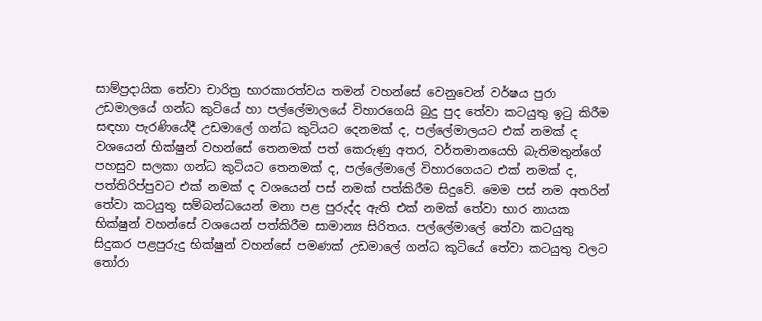සාම්ප්‍රදායික තේවා චාරිත්‍ර භාරකාරත්වය තමන් වහන්සේ වෙනුවෙන් වර්ෂය පුරා උඩමාලයේ ගන්ධ කුටියේ හා පල්ලේමාලයේ විහාරගෙයි බුදු පුද තේවා කටයුතු ඉටු කිරීම සඳහා පැරණියේදී උඩමාලේ ගන්ධ කුටියට දෙනමක් ද, පල්ලේමාලයට එක් නමක් ද වශයෙන් භික්ෂුන් වහන්සේ තෙනමක් පත් කෙරුණු අතර, වර්තමානයෙහි බැතිමතුන්ගේ පහසුව සලකා ගන්ධ කුටියට තෙනමක් ද, පල්ලේමාලේ විහාරගෙයට එක් නමක් ද, පත්තිරිප්පුවට එක් නමක් ද වශයෙන් පස් නමක් පත්කිරීම සිදුවේ. මෙම පස් නම අතරින් තේවා කටයුතු සම්බන්ධයෙන් මනා පළ පුරුද්ද ඇති එක් නමක් තේවා භාර නායක භික්ෂුන් වහන්සේ වශයෙන් පත්කිරීම සාමාන්‍ය සිරිතය. පල්ලේමාලේ තේවා කටයුතු සිදුකර පළපුරුදු භික්ෂුන් වහන්සේ පමණක් උඩමාලේ ගන්ධ කුටියේ තේවා කටයුතු වලට තෝරා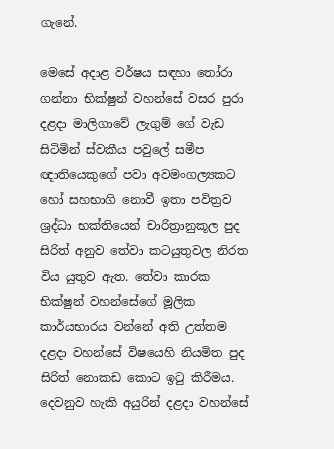ගැනේ.

මෙසේ අදාළ වර්ෂය සඳහා තෝරා ගන්නා භික්ෂුන් වහන්සේ වසර පුරා දළදා මාලිගාවේ ලැගුම් ගේ වැඩ සිටිමින් ස්වකීය පවුලේ සමීප ඥාතියෙකුගේ පවා අවමංගල්‍යකට හෝ සහභාගි නොවී ඉතා පවිත්‍රව ශ්‍රද්ධා භක්තියෙන් චාරිත්‍රානුකූල පුද සිරිත් අනුව තේවා කටයුතුවල නිරත විය යුතුව ඇත. තේවා කාරක භික්ෂුන් වහන්සේගේ මූලික කාර්යභාරය වන්නේ අති උත්තම දළදා වහන්සේ විෂයෙහි නියමිත පුද සිරිත් නොකඩ කොට ඉටු කිරීමය. දෙවනුව හැකි අයුරින් දළදා වහන්සේ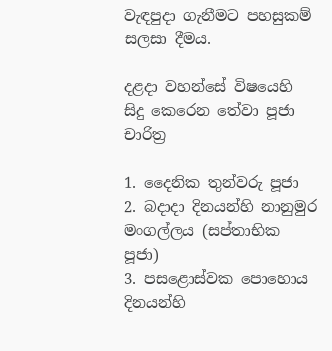වැඳපුදා ගැනීමට පහසුකම් සලසා දීමය.

දළදා වහන්සේ විෂයෙහි සිදු කෙරෙන තේවා පූජා චාරිත්‍ර

1. දෛනික තුන්වරු පූජා
2. බදාදා දිනයන්හි නානුමුර මංගල්ලය (සප්තාභික පූජා)
3. පසළොස්වක පොහොය දිනයන්හි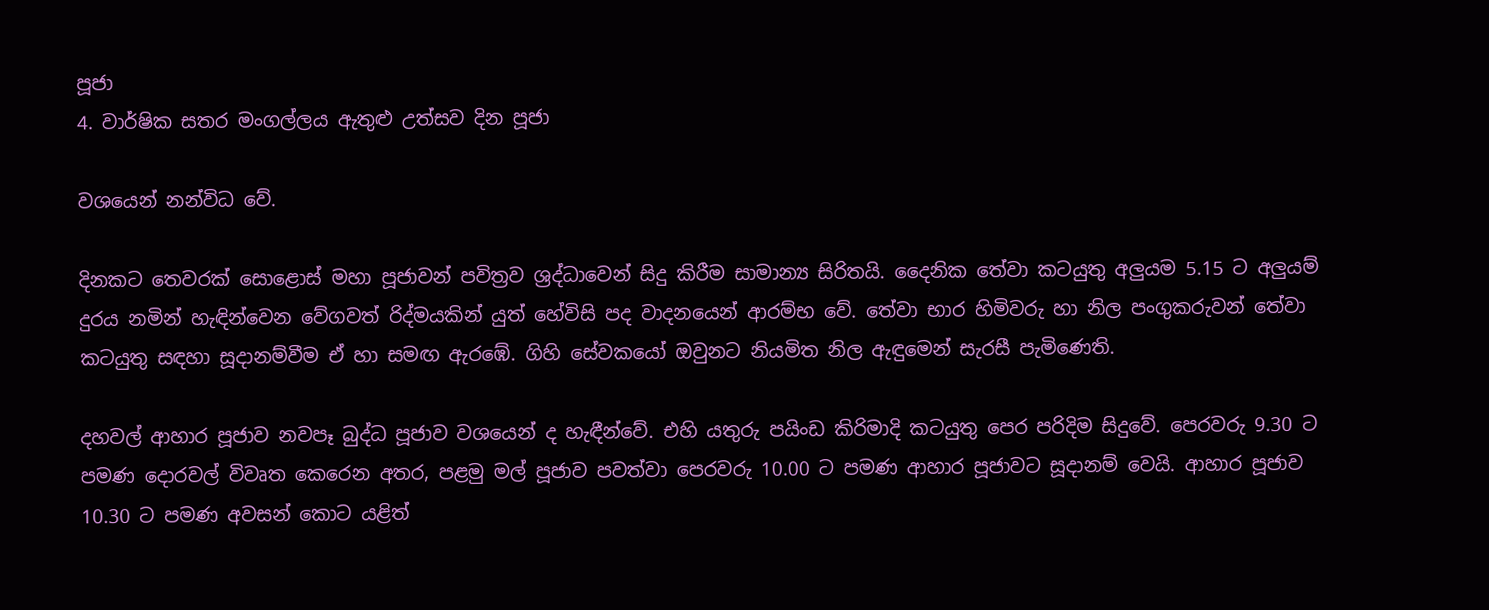පූජා
4. වාර්ෂික සතර මංගල්ලය ඇතුළු උත්සව දින පූජා

වශයෙන් නන්විධ වේ.

දිනකට තෙවරක් සොළොස් මහා පූජාවන් පවිත්‍රව ශ්‍රද්ධාවෙන් සිදු කිරීම සාමාන්‍ය සිරිතයි. දෛනික තේවා කටයුතු අලුයම 5.15 ට අලුයම් දුරය නමින් හැඳින්වෙන වේගවත් රිද්මයකින් යුත් හේවිසි පද වාදනයෙන් ආරම්භ වේ. තේවා භාර හිමිවරු හා නිල පංගුකරුවන් තේවා කටයුතු සඳහා සූදානම්වීම ඒ හා සමඟ ඇරඹේ. ගිහි සේවකයෝ ඔවුනට නියමිත නිල ඇඳුමෙන් සැරසී පැමිණෙති.

දහවල් ආහාර පූජාව නවපෑ බුද්ධ පූජාව වශයෙන් ද හැඳීන්වේ. එහි යතුරු පයිංඩ කිරිමාදි කටයුතු පෙර පරිදිම සිදුවේ. පෙරවරු 9.30 ට පමණ දොරවල් විවෘත කෙරෙන අතර, පළමු මල් පූජාව පවත්වා පෙරවරු 10.00 ට පමණ ආහාර පූජාවට සූදානම් වෙයි. ආහාර පූජාව 10.30 ට පමණ අවසන් කොට යළිත්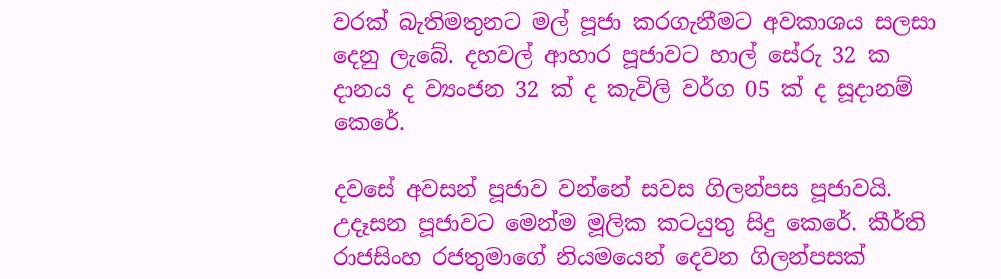වරක් බැතිමතුනට මල් පූජා කරගැනීමට අවකාශය සලසා දෙනු ලැබේ. දහවල් ආහාර පූජාවට හාල් සේරු 32 ක දානය ද ව්‍යංජන 32 ක් ද කැවිලි වර්ග 05 ක් ද සූදානම් කෙරේ.

දවසේ අවසන් පූජාව වන්නේ සවස ගිලන්පස පූජාවයි. උදෑසන පූජාවට මෙන්ම මූලික කටයුතු සිදු කෙරේ. කීර්ති රාජසිංහ රජතුමාගේ නියමයෙන් දෙවන ගිලන්පසක්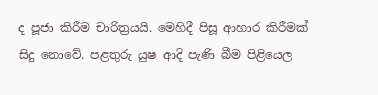ද පූජා කිරීම චාරිත්‍රයයි. මෙහිදී පිසූ ආහාර කිරීමක් සිදු නොවේ. පළතුරු යුෂ ආදි පැණි බීම පිළියෙල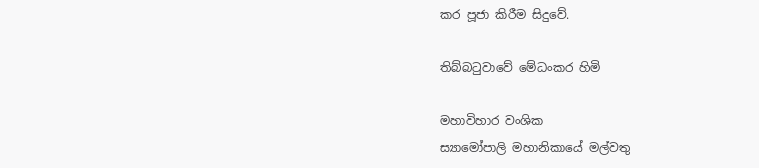කර පූජා කිරීම සිදුවේ.

තිබ්බටුවාවේ මේධංකර හිමි

මහාවිහාර වංශික
ස්‍යාමෝපාලි මහානිකායේ මල්වතු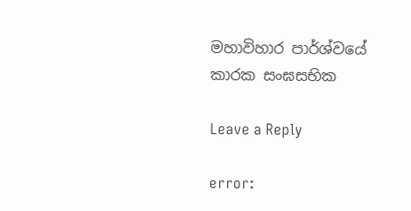මහාවිහාර පාර්ශ්වයේ
කාරක සංඝසභික

Leave a Reply

error: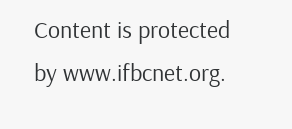Content is protected by www.ifbcnet.org.